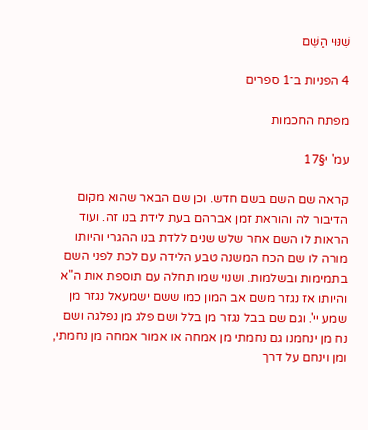שִׁנּוּי הַשֵּׁם

4 הפניות ב־1 ספרים

מפתח החכמות

עמ' י§17

קראה שם השם בשם חדש. וכן שם הבאר שהוא מקום הדיבור לה והוראת זמן אברהם בעת לידת בנו זה. ועוד הראות לו השם אחר שלש שנים ללדת בנו ההגרי והיותו מורה לו שם הכח המשנה טבע הלידה עם לכת לפני השם בתמימות ובשלמות. ושנוי שמו תחלה עם תוספת אות ה"א והיותו אז נגזר משם אב המון כמו ששם ישמעאל נגזר מן שמע יי'. וגם שם בבל נגזר מן בלל ושם פלג מן נפלגה ושם נח מן ינחמנו גם נחמתי מן אמחה או אמור אמחה מן נחמתי, ומן וינחם על דרך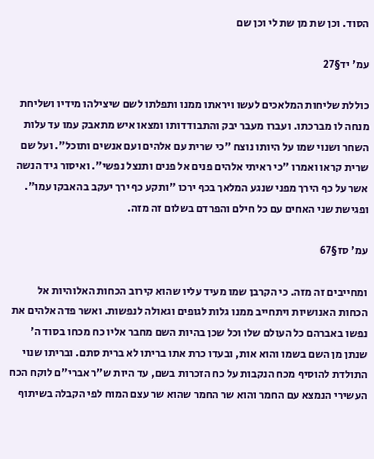הסוד. וכן שת מן שת לי וכן שם

עמ' יד§27

כוללת שליחות המלאכים לעשו ויראתו ממנו ותפלתו לשם שיצילהו מידיו ושליחת מנחה לו מברכתו. ועברו מעבר יבק והתבודדותו ומצאו איש מתאבק עמו עד עלות השחר ושנוי שמו על היותו נוצח "כי שרית עם אלהים ועם אנשים ותוכל". ועל שם שרית קראו ואמרו "כי ראיתי אלהים פנים אל פנים ותנצל נפשי". ואיסור גיד הנשה אשר על כף הירך מפני שנגע המלאך בכף ירכו "ותקע כף ירך יעקב בהאבקו עמו". ופגישת שני האחים עם כל חילם והפרדם בשלום זה מזה.

עמ' סז§67

ומחייבים זה מזה. כי הקרבן שמו מעיד עליו שהוא קירוב הכחות האלוהיות אל הכחות האנושיות ויתחייב ממנו גלות לגופים וגאולה לנפשות. ואשר פדה אלהים את נפשו באברהם כל העולם שלו וכל שכן בהיות השם מחבר אליו כח מכחו בסוד ה' שנתן מן השם בשמו והוא אות, ובעדו כרת אתו בריתו לא ברית סתם. ובריתו שנוי התולדת להוסיף מכח הנקבות על כח הזכרות בשם, עד היות ש"ר אברי"ם לוקח הכח העשירי הנמצא עם החמר והוא שר החמר שהוא שר עצם המוח לפי הקבלה בשיתוף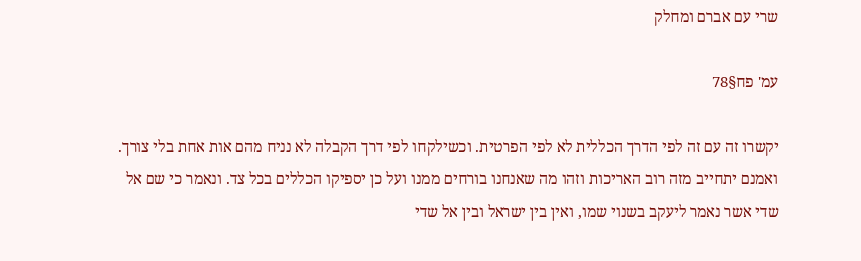שרי עם אברם ומחלק

עמ' פח§78

יקשרו זה עם זה לפי הדרך הכללית לא לפי הפרטית. וכשילקחו לפי דרך הקבלה לא נניח מהם אות אחת בלי צורך. ואמנם יתחייב מזה רוב האריכות וזהו מה שאנחנו בורחים ממנו ועל כן יספיקו הכללים בכל צד. ונאמר כי שם אל שדי אשר נאמר ליעקב בשנוי שמו, ואין בין ישראל ובין אל שדי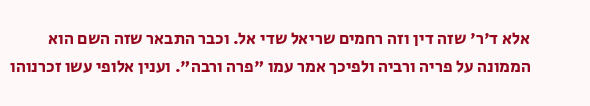אלא ד'ר' שזה דין וזה רחמים שריאל שדי אל. וכבר התבאר שזה השם הוא הממונה על פריה ורביה ולפיכך אמר עמו "פרה ורבה". וענין אלופי עשו זכרנוהו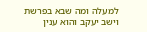למעלה ומה שבא בפרשת וישב יעקב והוא ענין